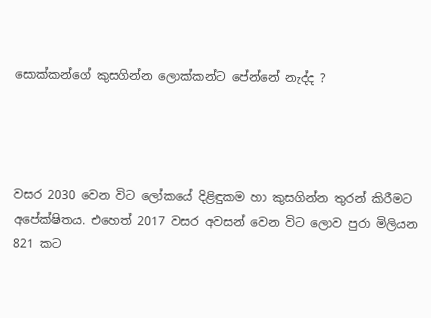සොක්කන්ගේ කුසගින්න ලොක්කන්ට පේන්නේ නැද්ද ?




වසර 2030 වෙන විට ලෝකයේ දිළිඳුකම හා කුසගින්න තුරන් කිරීමට අපේක්ෂිතය. එහෙත් 2017 වසර අවසන් වෙන විට ලොව පුරා මිලියන 821 කට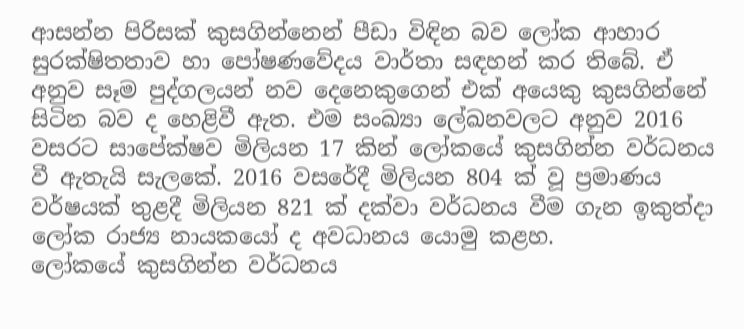ආසන්න පිරිසක් කුසගින්නෙන් පීඩා විඳින බව ලෝක ආහාර සුරක්ෂිතතාව හා පෝෂණවේදය වාර්තා සඳහන් කර තිබේ. ඒ අනුව සෑම පුද්ගලයන් නව දෙනෙකුගෙන් එක් අයෙකු කුසගින්නේ සිටින බව ද හෙළිවී ඇත. එම සංඛ්‍යා ලේඛනවලට අනුව 2016 වසරට සාපේක්ෂව මිලියන 17 කින් ලෝකයේ කුසගින්න වර්ධනය වී ඇතැයි සැලකේ. 2016 වසරේදී මිලියන 804 ක් වූ ප්‍රමාණය වර්ෂයක් තුළදී මිලියන 821 ක් දක්වා වර්ධනය වීම ගැන ඉකුත්ද‌ා ලෝක රාජ්‍ය නායකයෝ ද අවධානය යොමු කළහ.
ලෝකයේ කුසගින්න වර්ධනය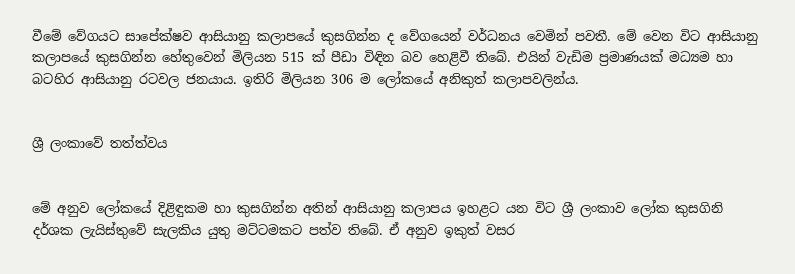වීමේ වේගයට සාපේක්ෂව ආසියානු කලාපයේ කුසගින්න ද වේගයෙන් වර්ධනය වෙමින් පවතී. මේ වෙන විට ආසියානු කලාපයේ කුසගින්න හේතුවෙන් මිලියන 515 ක් පීඩා විඳින බව හෙළිවී තිබේ. එයින් වැඩිම ප්‍රමාණයක් මධ්‍යම හා බටහිර ආසියානු රටවල ජනයාය. ඉතිරි මිලියන 306 ම ලෝකයේ අනිකුත් කලාපවලින්ය.


ශ්‍රී ලංකාවේ තත්ත්වය


මේ අනුව ලෝකයේ දිළිඳුකම හා කුසගින්න අතින් ආසියානු කලාපය ඉහළට යන විට ශ්‍රී ලංකාව ලෝක කුසගිනි දර්ශක ලැයිස්තුවේ සැලකිය යුතු මට්ටමකට පත්ව තිබේ. ඒ අනුව ඉකුත් වසර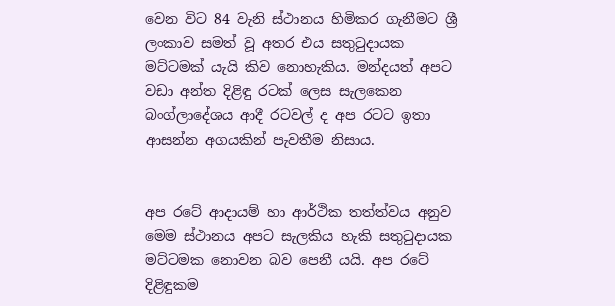වෙන විට 84 වැනි ස්ථානය හිමිකර ගැනීමට ශ්‍රී ලංකාව සමත් වූ අතර එය සතුටුද‌ායක මට්ටමක් යැයි කිව නොහැකිය. මන්දයත් අපට වඩා අන්ත දිළිඳු රටක් ලෙස සැලකෙන බංග්ලාදේශය ආදී රටවල් ද අප රටට ඉතා ආසන්න අගයකින් පැවතීම නිසාය.


අප රටේ ආද‌ායම් හා ආර්ථික තත්ත්වය අනුව මෙම ස්ථානය අපට සැලකිය හැකි සතුටුද‌ායක මට්ටමක නොවන බව පෙනී යයි. අප රටේ දිළිඳුකම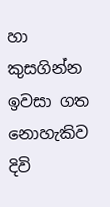හා කුසගින්න ඉවසා ගත නොහැකිව දිවි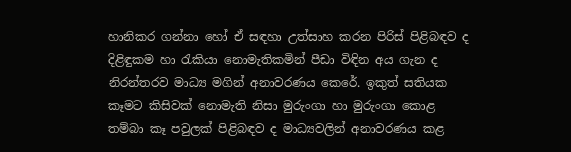හානිකර ගන්නා හෝ ඒ සඳහා උත්සාහ කරන පිරිස් පිළිබඳව ද දිළිඳුකම හා රැකියා නොමැතිකමින් පීඩා විඳින අය ගැන ද නිරන්තරව මාධ්‍ය මගින් අනාවරණය කෙරේ. ඉකුත් සතියක කෑමට කිසිවක් නොමැති නිසා මුරුංගා හා මුරුංගා කොළ තම්බා කෑ පවුලක් පිළිබඳව ද මාධ්‍යවලින් අනාවරණය කළ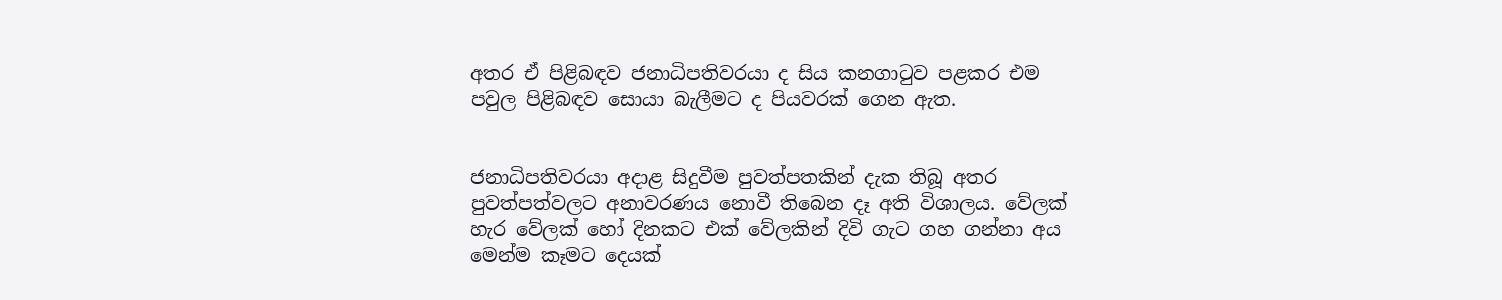අතර ඒ පිළිබඳව ජනාධිපතිවරයා ද සිය කනගාටුව පළකර එම පවුල පිළිබඳව සොයා බැලීමට ද පියවරක් ගෙන ඇත.


ජනාධිපතිවරයා අද‌ාළ සිදුවීම පුවත්පතකින් දැක තිබූ අතර පුවත්පත්වලට අනාවරණය නොවී තිබෙන දෑ අති විශාලය. වේලක් හැර වේලක් හෝ දිනකට එක් වේලකින් දිවි ගැට ගහ ගන්නා අය මෙන්ම කෑමට දෙයක්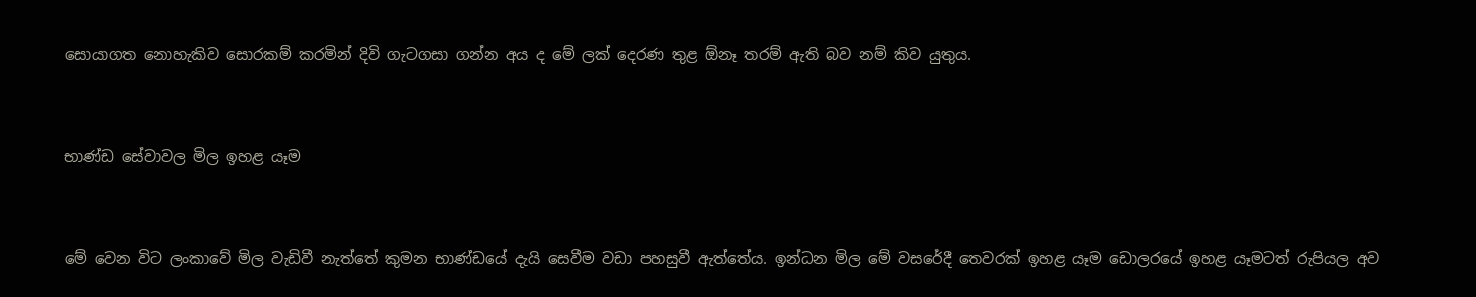සොයාගත නොහැකිව සොරකම් කරමින් දිවි ගැටගසා ගන්න අය ද මේ ලක් දෙරණ තුළ ඕනෑ තරම් ඇති බව නම් කිව යුතුය.


භාණ්ඩ සේවාවල මිල ඉහළ යෑම


මේ වෙන විට ලංකාවේ මිල වැඩිවී නැත්තේ කුමන භාණ්ඩයේ දැයි සෙවීම වඩා පහසුවී ඇත්තේය. ඉන්ධන මිල මේ වසරේදී තෙවරක් ඉහළ යෑම ඩොලරයේ ඉහළ යෑමටත් රුපියල අව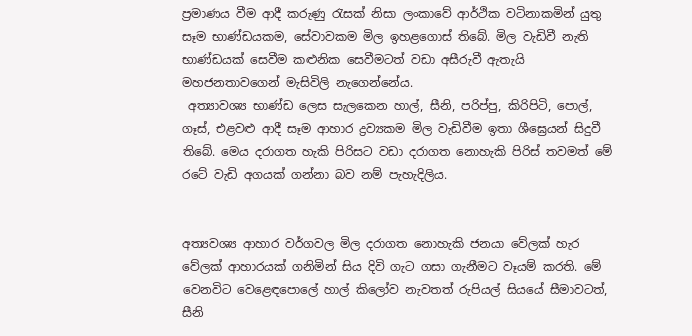ප්‍රමාණය වීම ආදී කරුණු රැසක් නිසා ලංකාවේ ආර්ථික වටිනාකමින් යුතු සෑම භාණ්ඩයකම, සේවාවකම මිල ඉහළගොස් තිබේ. මිල වැඩිවී නැති භාණ්ඩයක් සෙවීම කළුනික සෙවීමටත් වඩා අසීරුවී ඇතැයි මහජනතාවගෙන් මැසිවිලි නැගෙන්නේය.
 අත්‍යාවශ්‍ය භාණ්ඩ ලෙස සැලකෙන හාල්, සීනි, පරිප්පු, කිරිපිටි, පොල්, ගෑස්, එළවළු ආදී සෑම ආහාර ද්‍රව්‍යකම මිල වැඩිවීම ඉතා ශීඝ්‍රෙයන් සිදුවී තිබේ. මෙය දරාගත හැකි පිරිසට වඩා දරාගත නොහැකි පිරිස් තවමත් මේ රටේ වැඩි අගයක් ගන්නා බව නම් පැහැදිලිය.


අත්‍යවශ්‍ය ආහාර වර්ගවල මිල දරාගත නොහැකි ජනයා වේලක් හැර වේලක් ආහාරයක් ගනිමින් සිය දිවි ගැට ගසා ගැනීමට වෑයම් කරති. මේ වෙනවිට වෙළෙඳපොලේ හාල් කිලෝව නැවතත් රුපියල් සියයේ සීමාවටත්, සීනි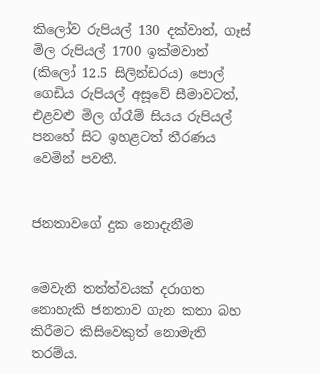කිලෝව රුපියල් 130 දක්වාත්, ගෑස් මිල රුපියල් 1700 ඉක්මවාත් (කිලෝ 12.5 සිලින්ඩරය) පොල් ගෙඩිය රුපියල් අසූවේ සීමාවටත්, එළවළු මිල ග්රෑම් සියය රුපියල් පනහේ සිට ඉහළටත් තීරණය වෙමින් පවතී.


ජනතාවගේ දුක නොදැනීම


මෙවැනි තත්ත්වයක් දරාගත නොහැකි ජනතාව ගැන කතා බහ කිරීමට කිසිවෙකුත් නොමැති තරම්ය.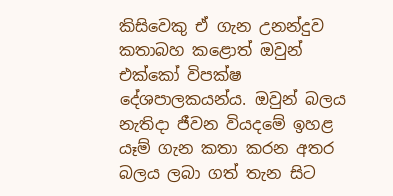කිසිවෙකු ඒ ගැන උනන්දුව කතාබහ කළොත් ඔවුන් එක්කෝ විපක්ෂ දේශපාලකයන්ය. ඔවුන් බලය නැතිද‌ා ජීවන වියදමේ ඉහළ යෑම් ගැන කතා කරන අතර බලය ලබා ගත් තැන සිට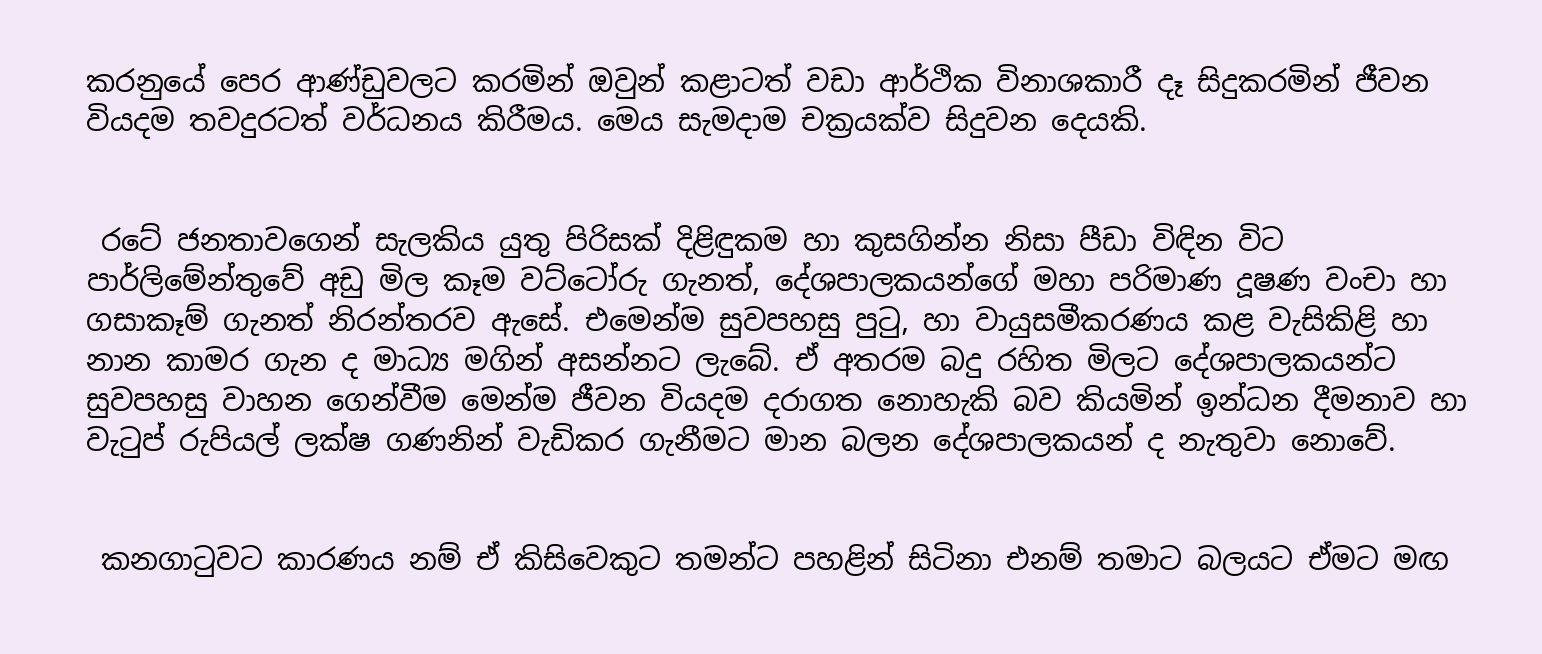කරනුයේ පෙර ආණ්ඩුවලට කරමින් ඔවුන් කළාටත් වඩා ආර්ථික විනාශකාරී දෑ සිදුකරමින් ජීවන වියදම තවදුරටත් වර්ධනය කිරීමය. මෙය සැමද‌ාම චක්‍රයක්ව සිදුවන දෙයකි.


 රටේ ජනතාවගෙන් සැලකිය යුතු පිරිසක් දිළිඳුකම හා කුසගින්න නිසා පීඩා විඳින විට පාර්ලිමේන්තුවේ අඩු මිල කෑම වට්ටෝරු ගැනත්, දේශපාලකයන්ගේ මහා පරිමාණ දූෂණ වංචා හා ගසාකෑම් ගැනත් නිරන්තරව ඇසේ. එමෙන්ම සුවපහසු පුටු, හා වායුසමීකරණය කළ වැසිකිළි හා නාන කාමර ගැන ද මාධ්‍ය මගින් අසන්නට ලැබේ. ඒ අතරම බදු රහිත මිලට දේශපාලකයන්ට සුවපහසු වාහන ගෙන්වීම මෙන්ම ජීවන වියදම දරාගත නොහැකි බව කියමින් ඉන්ධන දීමනාව හා වැටුප් රුපියල් ලක්ෂ ගණනින් වැඩිකර ගැනීමට මාන බලන දේශපාලකයන් ද නැතුවා නොවේ.


 කනගාටුවට කාරණය නම් ඒ කිසිවෙකුට තමන්ට පහළින් සිටිනා එනම් තමාට බලයට ඒමට මඟ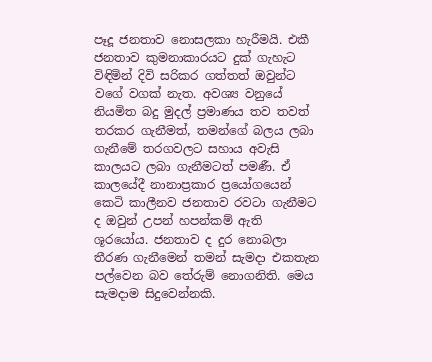පෑදූ ජනතාව නොසලකා හැරීමයි. එකී ජනතාව කුමනාකාරයට දුක් ගැහැට විඳිමින් දිවි සරිකර ගත්තත් ඔවුන්ට වගේ වගක් නැත. අවශ්‍ය වනුයේ නියමිත බදු මුදල් ප්‍රමාණය තව තවත් තරකර ගැනීමත්, තමන්ගේ බලය ලබා ගැනීමේ තරගවලට සහාය අවැසි කාලයට ලබා ගැනීමටත් පමණී. ඒ කාලයේදී නානාප්‍රකාර ප්‍රයෝගයෙන් කෙටි කාලීනව ජනතාව රවටා ගැනීමට ද ඔවුන් උපන් හපන්කම් ඇති ශූරයෝය. ජනතාව ද දුර නොබලා තීරණ ගැනීමෙන් තමන් සැමද‌ා එකතැන පල්වෙන බව තේරුම් නොගනිති. මෙය සැමද‌ාම සිදුවෙන්නකි.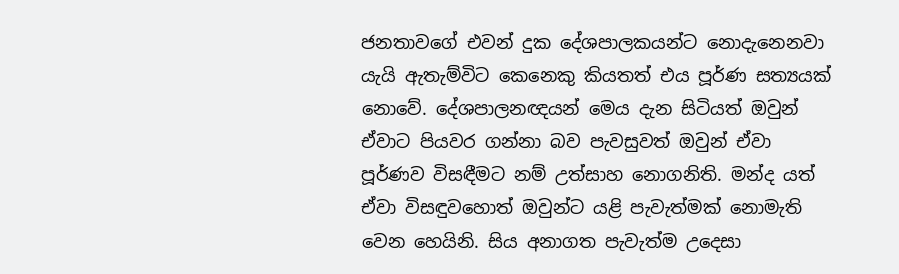ජනතාවගේ එවන් දුක දේශපාලකයන්ට නොදැනෙනවා යැයි ඇතැම්විට කෙනෙකු කියතත් එය පූර්ණ සත්‍යයක් නොවේ. දේශපාලනඥයන් මෙය දැන සිටියත් ඔවුන් ඒවාට පියවර ගන්නා බව පැවසුවත් ඔවුන් ඒවා පූර්ණව විසඳීමට නම් උත්සාහ නොගනිති. මන්ද යත් ඒවා විසඳුවහොත් ඔවුන්ට යළි පැවැත්මක් නොමැති වෙන හෙයිනි. සිය අනාගත පැවැත්ම උදෙසා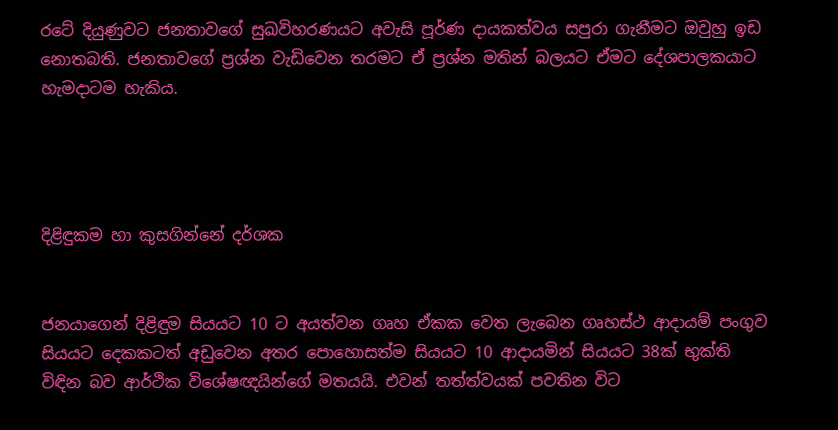රටේ දියුණුවට ජනතාවගේ සුඛවිහරණයට අවැසි පූර්ණ ද‌ායකත්වය සපුරා ගැනීමට ඔවුහු ඉඩ නොතබති. ජනතාවගේ ප්‍රශ්න වැඩිවෙන තරමට ඒ ප්‍රශ්න මතින් බලයට ඒමට දේශපාලකයාට හැමද‌ාටම හැකිය.




දිළිඳුකම හා කුසගින්නේ දර්ශක


ජනයාගෙන් දිළිඳුම සියයට 10 ට අයත්වන ගෘහ ඒකක වෙත ලැබෙන ගෘහස්ථ ආද‌ායම් පංගුව සියයට දෙකකටත් අඩුවෙන අතර පොහොසත්ම සියයට 10 ආද‌ායමින් සියයට 38ක් භුක්ති විඳින බව ආර්ථික විශේෂඥයින්ගේ මතයයි. එවන් තත්ත්වයක් පවතින විට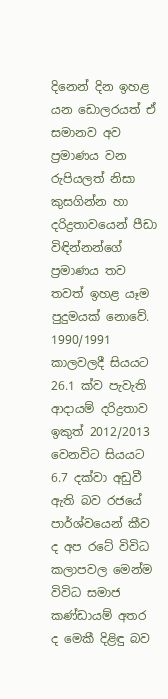දිනෙන් දින ඉහළ යන ඩොලරයත් ඒ සමානව අව ප්‍රමාණය වන රුපියලත් නිසා කුසගින්න හා දරිද්‍රතාවයෙන් පීඩා විඳින්නන්ගේ ප්‍රමාණය තව තවත් ඉහළ යෑම පුදුමයක් නොවේ.
1990/1991 කාලවලදී සියයට 26.1 ක්ව පැවැති ආද‌ායම් දරිද්‍රතාව ඉකුත් 2012/2013 වෙනවිට සියයට 6.7 දක්වා අඩුවී ඇති බව රජයේ පාර්ශ්වයෙන් කීව ද අප රටේ විවිධ කලාපවල මෙන්ම විවිධ සමාජ කණ්ඩායම් අතර ද මෙකී දිළිඳු බව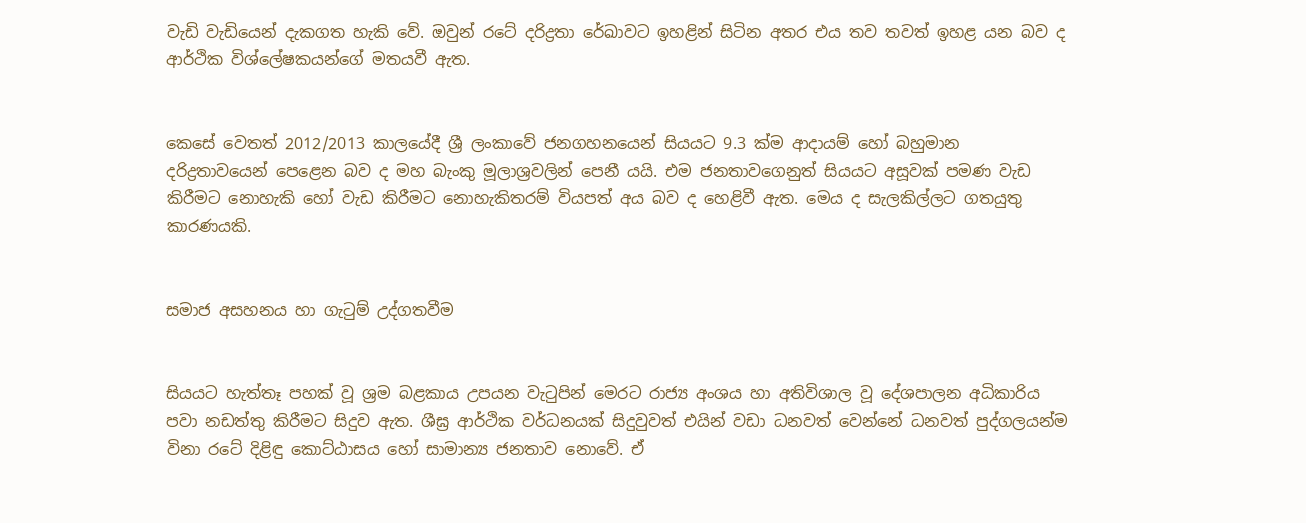වැඩි වැඩියෙන් දැකගත හැකි වේ. ඔවුන් රටේ දරිද්‍රතා රේඛාවට ඉහළින් සිටින අතර එය තව තවත් ඉහළ යන බව ද ආර්ථික විශ්ලේෂකයන්ගේ මතයවී ඇත.


කෙසේ වෙතත් 2012/2013 කාලයේදී ශ්‍රී ලංකාවේ ජනගහනයෙන් සියයට 9.3 ක්ම ආද‌ායම් හෝ බහුමාන දරිද්‍රතාවයෙන් පෙළෙන බව ද මහ බැංකු මූලාශ්‍රවලින් පෙනී යයි. එම ජනතාවගෙනුත් සියයට අසූවක් පමණ වැඩ කිරීමට නොහැකි හෝ වැඩ කිරීමට නොහැකිතරම් වියපත් අය බව ද හෙළිවී ඇත. මෙය ද සැලකිල්ලට ගතයුතු කාරණයකි.


සමාජ අසහනය හා ගැටුම් උද්ගතවීම


සියයට හැත්තෑ පහක් වූ ශ්‍රම බළකාය උපයන වැටුපින් මෙරට රාජ්‍ය අංශය හා අතිවිශාල වූ දේශපාලන අධිකාරිය පවා නඩත්තු කිරීමට සිදුව ඇත. ශීඝ්‍ර ආර්ථික වර්ධනයක් සිදුවුවත් එයින් වඩා ධනවත් වෙන්නේ ධනවත් පුද්ගලයන්ම විනා රටේ දිළිඳු කොට්ඨාසය හෝ සාමාන්‍ය ජනතාව නොවේ. ඒ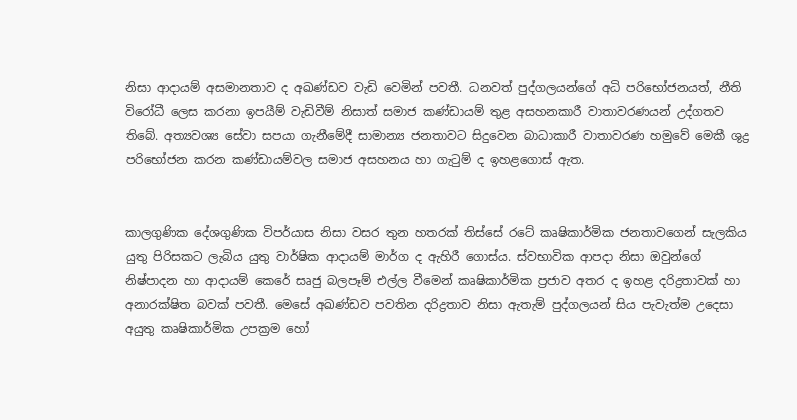නිසා ආද‌ායම් අසමානතාව ද අඛණ්ඩව වැඩි වෙමින් පවතී. ධනවත් පුද්ගලයන්ගේ අධි පරිභෝජනයත්, නීති විරෝධී ලෙස කරනා ඉපයීම් වැඩිවීම් නිසාත් සමාජ කණ්ඩායම් තුළ අසහනකාරී වාතාවරණයන් උද්ගතව තිබේ. අත්‍යවශ්‍ය සේවා සපයා ගැනීමේදී සාමාන්‍ය ජනතාවට සිදුවෙන බාධාකාරී වාතාවරණ හමුවේ මෙකී ශුද්‍ර පරිභෝජන කරන කණ්ඩායම්වල සමාජ අසහනය හා ගැටුම් ද ඉහළගොස් ඇත.


කාලගුණික දේශගුණික විපර්යාස නිසා වසර තුන හතරක් තිස්සේ රටේ කෘෂිකාර්මික ජනතාවගෙන් සැලකිය යුතු පිරිසකට ලැබිය යුතු වාර්ෂික ආද‌ායම් මාර්ග ද ඇහිරී ගොස්ය. ස්වභාවික ආපද‌ා නිසා ඔවුන්ගේ නිෂ්පාදන හා ආද‌ායම් කෙරේ සෘජු බලපෑම් එල්ල වීමෙන් කෘෂිකාර්මික ප්‍රජාව අතර ද ඉහළ දරිද්‍රතාවක් හා අනාරක්ෂිත බවක් පවතී. මෙසේ අඛණ්ඩව පවතින දරිද්‍රතාව නිසා ඇතැම් පුද්ගලයන් සිය පැවැත්ම උදෙසා අයුතු කෘෂිකාර්මික උපක්‍රම හෝ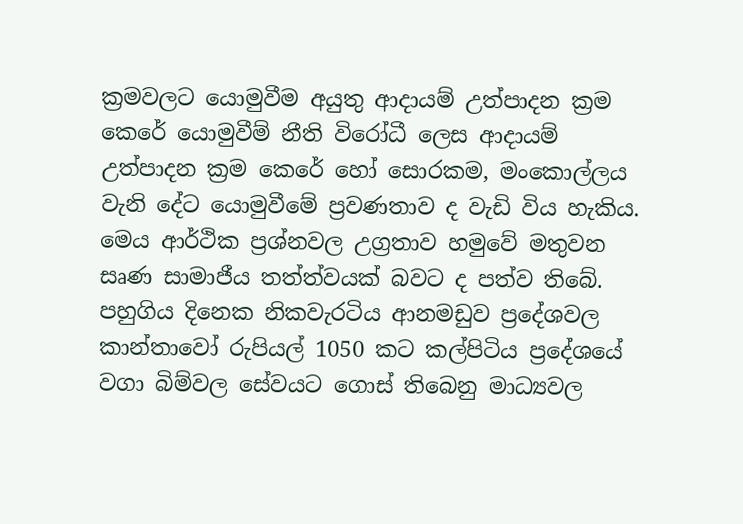ක්‍රමවලට යොමුවීම අයුතු ආද‌ායම් උත්පාදන ක්‍රම කෙරේ යොමුවීම් නීති විරෝධී ලෙස ආද‌ායම් උත්පාදන ක්‍රම කෙරේ හෝ සොරකම, මංකොල්ලය වැනි දේට යොමුවීමේ ප්‍රවණතාව ද වැඩි විය හැකිය. මෙය ආර්ථික ප්‍රශ්නවල උග්‍රතාව හමුවේ මතුවන සෘණ සාමාජීය තත්ත්වයක් බවට ද පත්ව තිබේ. පහුගිය දිනෙක නිකවැරටිය ආනමඩුව ප්‍රදේශවල කාන්තාවෝ රුපියල් 1050 කට කල්පිටිය ප්‍රදේශයේ වගා බිම්වල සේවයට ගොස් තිබෙනු මාධ්‍යවල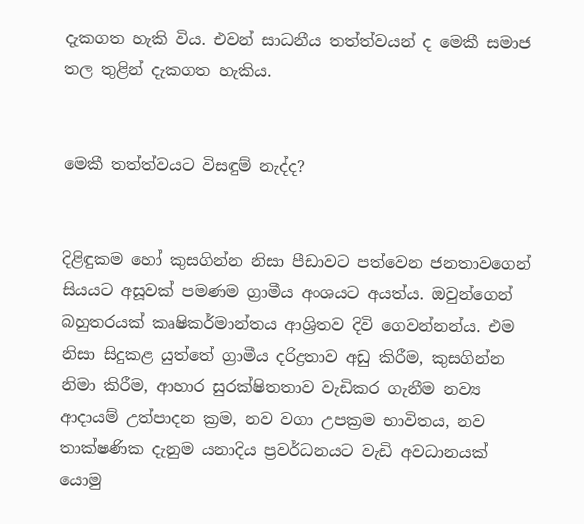දැකගත හැකි විය. එවන් සාධනීය තත්ත්වයන් ද මෙකී සමාජ තල තුළින් දැකගත හැකිය.


මෙකී තත්ත්වයට විසඳුම් නැද්ද?


දිළිඳුකම හෝ කුසගින්න නිසා පීඩාවට පත්වෙන ජනතාවගෙන් සියයට අසූවක් පමණම ග්‍රාමීය අංශයට අයත්ය. ඔවුන්ගෙන් බහුතරයක් කෘෂිකර්මාන්තය ආශ්‍රිතව දිවි ගෙවන්නන්ය. එම නිසා සිදුකළ යුත්තේ ග්‍රාමීය දරිද්‍රතාව අඩු කිරීම, කුසගින්න නිමා කිරීම, ආහාර සුරක්ෂිතතාව වැඩිකර ගැනීම නව්‍ය ආද‌ායම් උත්පාදන ක්‍රම, නව වගා උපක්‍රම භාවිතය, නව තාක්ෂණික දැනුම යනාදිය ප්‍රවර්ධනයට වැඩි අවධානයක් යොමු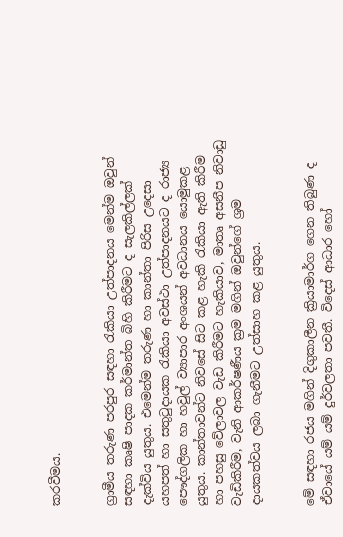කරවීමය.


ග්‍රාමීය තරුණ පරපුර සඳහා රැකියා උත්පාදනය මෙන්ම ඔවුන් සඳහා කෘෂි පාදක කර්මාන්ත බිහි කිරීමට ද සැලකිල්ලක් දැක්විය යුතුය. එමෙන්ම තරුණ හා කාන්තා පිරිස උදෙසා යහපත් හා සතුටුද‌ායක රැකියා අවස්ථා උත්පාදනයට ද රාජ්‍ය පෞද්ගලික හා හවුල් ව්‍යාපාර අංශයන් අවධානය යොමුකළ යුතුය. කාන්තාවන්ට නිවසේ සිට කළ හැකි රැකියා ඇති කිරීම හා පහසු වේලාවල වැඩ කිරීමට හැකියාව, මාතෘ අසනීප නිවාඩු වැඩිකිරීම, වැනි ආකර්ෂණීය ක්‍රම මගින් ඔවුන්ගේ ශ්‍රම ද‌ායකත්වය ලබා ගැනීමට උත්සාහ කළ යුතුය.


මේ සඳහා රජය මගින් දිගුකාලීන ක්‍රියාමාර්ග ගෙන තිබුණ ද ඒවායේ යම් යම් දුර්වලතා පවතී. විදෙස් ආධාර හෝ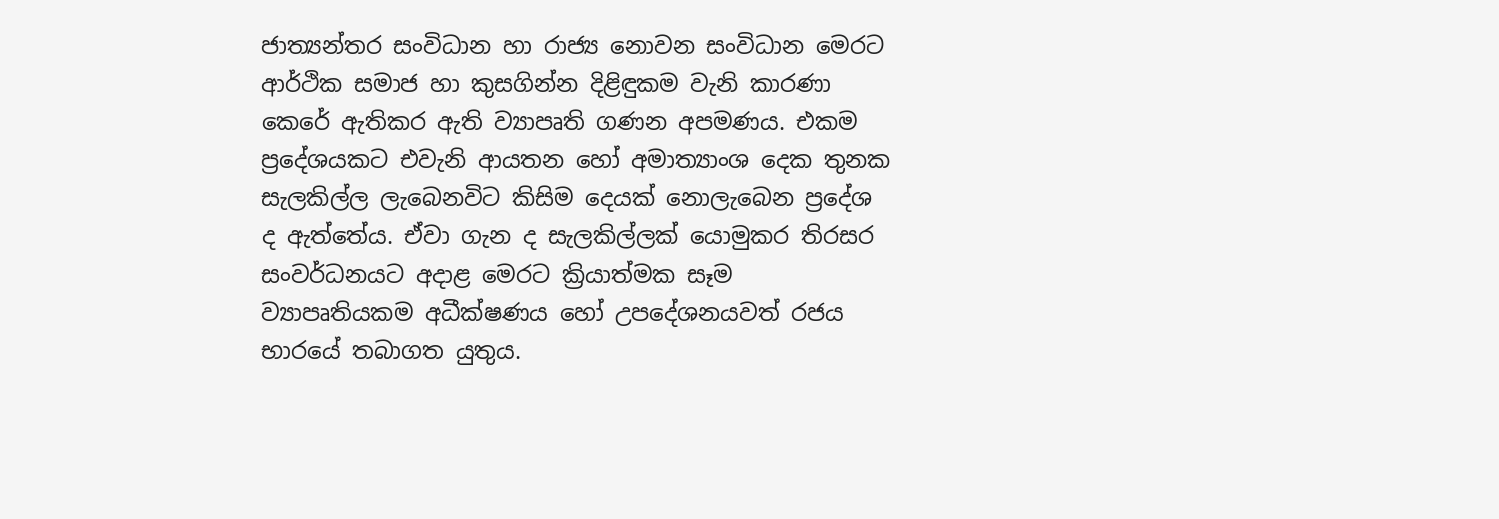ජාත්‍යන්තර සංවිධාන හා රාජ්‍ය නොවන සංවිධාන මෙරට ආර්ථික සමාජ හා කුසගින්න දිළිඳුකම වැනි කාරණා කෙරේ ඇතිකර ඇති ව්‍යාපෘති ගණන අපමණය. එකම ප්‍රදේශයකට එවැනි ආයතන හෝ අමාත්‍යාංශ දෙක තුනක සැලකිල්ල ලැබෙනවිට කිසිම දෙයක් නොලැබෙන ප්‍රදේශ ද ඇත්තේය. ඒවා ගැන ද සැලකිල්ලක් යොමුකර තිරසර සංවර්ධනයට අද‌ාළ මෙරට ක්‍රියාත්මක සෑම ව්‍යාපෘතියකම අධීක්ෂණය හෝ උපදේශනයවත් රජය භාරයේ තබාගත යුතුය.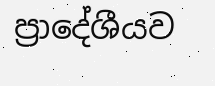ප්‍රාදේශීයව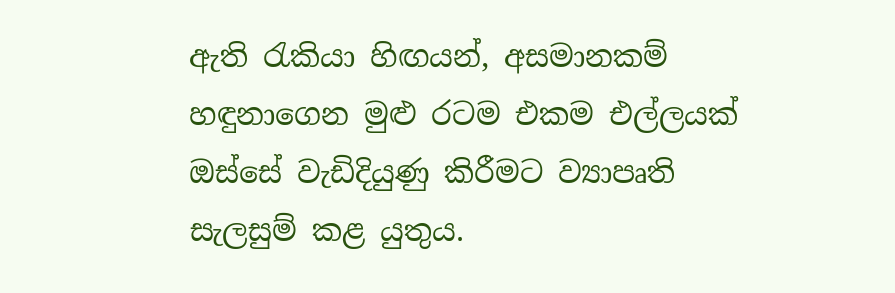ඇති රැකියා හිඟයන්, අසමානකම් හඳුනාගෙන මුළු රටම එකම එල්ලයක් ඔස්සේ වැඩිදියුණු කිරීමට ව්‍යාපෘති සැලසුම් කළ යුතුය.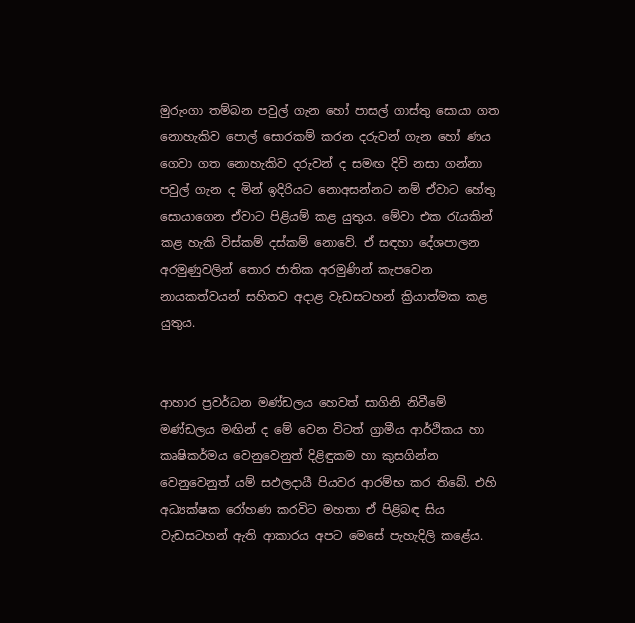මුරුංගා තම්බන පවුල් ගැන හෝ පාසල් ගාස්තු සොයා ගත නොහැකිව පොල් සොරකම් කරන දරුවන් ගැන හෝ ණය ගෙවා ගත නොහැකිව දරුවන් ද සමඟ දිවි නසා ගන්නා පවුල් ගැන ද මින් ඉදිරියට නොඅසන්නට නම් ඒවාට හේතු සොයාගෙන ඒවාට පිළියම් කළ යුතුය. මේවා එක රැයකින් කළ හැකි විස්කම් දස්කම් නොවේ. ඒ සඳහා දේශපාලන අරමුණුවලින් තොර ජාතික අරමුණින් කැපවෙන නායකත්වයන් සහිතව අද‌ාළ වැඩසටහන් ක්‍රියාත්මක කළ යුතුය.


ආහාර ප්‍රවර්ධන මණ්ඩලය හෙවත් සාගිනි නිවීමේ මණ්ඩලය මඟින් ද මේ වෙන විටත් ග්‍රාමීය ආර්ථිකය හා කෘෂිකර්මය වෙනුවෙනුත් දිළිඳුකම හා කුසගින්න වෙනුවෙනුත් යම් සඵලද‌ායී පියවර ආරම්භ කර තිබේ. එහි අධ්‍යක්ෂක රෝහණ කරවිට මහතා ඒ පිළිබඳ සිය වැඩසටහන් ඇති ආකාරය අපට මෙසේ පැහැදිලි කළේය.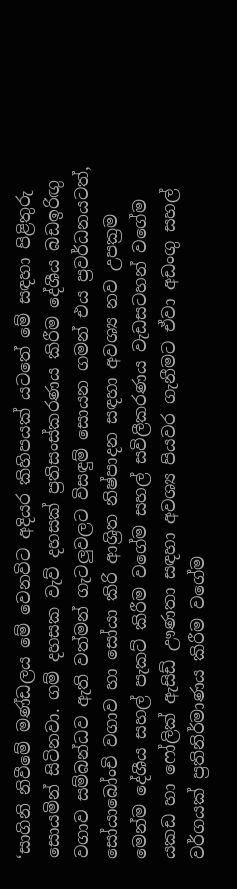‘සාගිනි නිවීමේ මණ්ඩලය මේ වෙනවිට අදියර කිහිපයක් යටතේ මේ සඳහා පිළිතුරු සොයමින් සිටිනවා. ගම් දහසක වැව් දහසක් ප්‍රතිසංස්කරණය කිරීම දේශීය බඩඉරිඟු වගාව සම්බන්ධව ඇති වත්මන් ගැටලුවලට විසඳුම් සොයන ගමන් එය ප්‍රවර්ධනයටත්, සෝයාබෝංචි වගාව හා සෝයා කිරි ආශ්‍රිත නිෂ්පාදන සඳහා අවශ්‍ය නව උපක්‍රම මෙන්ම දේශීය සහල් පැකට් කිරීම වගේම සහල් සවිලීකරණය වැඩසටහන් වගේම යකඩ හා ෆෝලික් ඇසිඩ් ඌණතා සඳහා අවශ්‍ය පියවර ගැනීමට ඒවා අඩංගු සහල් වර්ගයක් ප්‍රතිනිර්මාණය කිරීම වගේම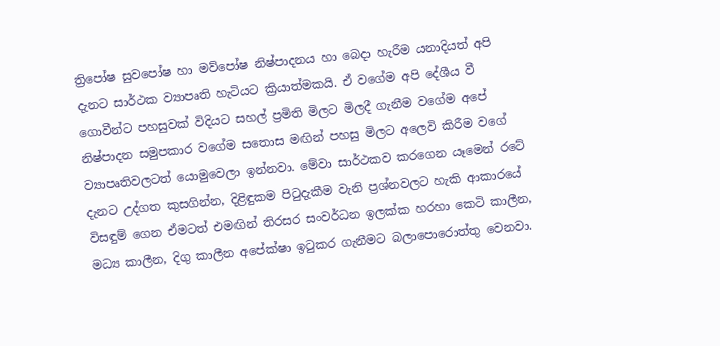ත්‍රිපෝෂ සුවපෝෂ හා මව්පෝෂ නිෂ්පාදනය හා බෙද‌ා හැරීම යනාදියත් අපි දැනට සාර්ථක ව්‍යාපෘති හැටියට ක්‍රියාත්මකයි. ඒ වගේම අපි දේශීය වී ගොවීන්ට පහසුවක් විදියට සහල් ප්‍රමිති මිලට මිලදී ගැනීම වගේම අපේ නිෂ්පාදන සමුපකාර වගේම සතොස මඟින් පහසු මිලට අලෙවි කිරීම වගේ ව්‍යාපෘතිවලටත් යොමුවෙලා ඉන්නවා. මේවා සාර්ථකව කරගෙන යෑමෙන් රටේ දැනට උද්ගත කුසගින්න, දිළිඳුකම පිටුදැකීම වැනි ප්‍රශ්නවලට හැකි ආකාරයේ විසඳුම් ගෙන ඒමටත් එමඟින් තිරසර සංවර්ධන ඉලක්ක හරහා කෙටි කාලීන, මධ්‍ය කාලීන, දිගු කාලීන අපේක්ෂා ඉටුකර ගැනීමට බලාපොරොත්තු වෙනවා.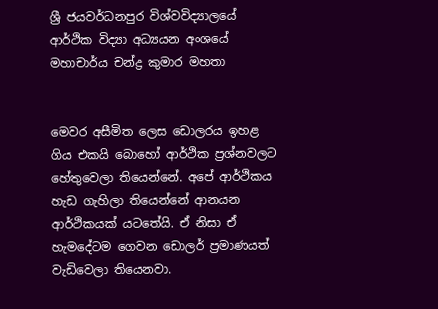ශ්‍රී ජයවර්ධනපුර විශ්වවිද්‍යාලයේ ආර්ථික විද්‍යා අධ්‍යයන අංශයේ මහාචාර්ය චන්ද්‍ර කුමාර මහතා


මෙවර අසීමිත ලෙස ඩොලරය ඉහළ ගිය එකයි බොහෝ ආර්ථික ප්‍රශ්නවලට හේතුවෙලා තියෙන්නේ. අපේ ආර්ථිකය හැඩ ගැහිලා තියෙන්නේ ආනයන ආර්ථිකයක් යටතේයි. ඒ නිසා ඒ හැමදේටම ගෙවන ඩොලර් ප්‍රමාණයත් වැඩිවෙලා තියෙනවා.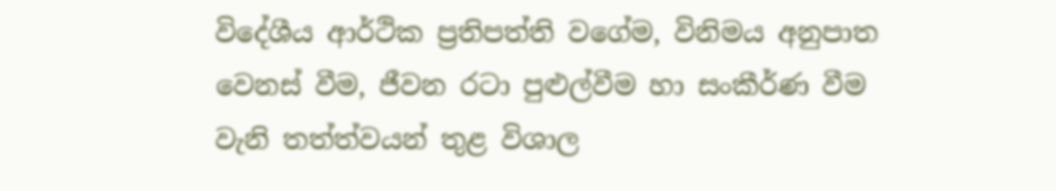විදේශීය ආර්ථික ප්‍රතිපත්ති වගේම, විනිමය අනුපාත වෙනස් වීම, ජීවන රටා පුළුල්වීම හා සංකීර්ණ වීම වැනි තත්ත්වයන් තුළ විශාල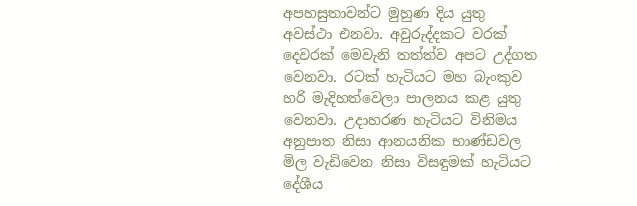අපහසුතාවන්ට මුහුණ දිය යුතු අවස්ථා එනවා. අවුරුද්දකට වරක් දෙවරක් මෙවැනි තත්ත්ව අපට උද්ගත වෙනවා. රටක් හැටියට මහ බැංකුව හරි මැදිහත්වෙලා පාලනය කළ යුතු වෙනවා. උද‌ාහරණ හැටියට විනිමය අනුපාත නිසා ආනයනික භාණ්ඩවල මිල වැඩිවෙන නිසා විසඳුමක් හැටියට දේශීය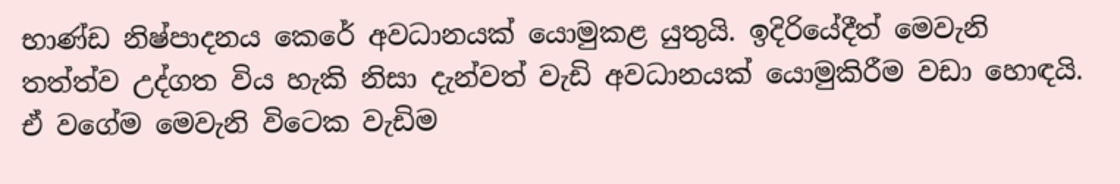භාණ්ඩ නිෂ්පාදනය කෙරේ අවධානයක් යොමුකළ යුතුයි. ඉදිරියේදීත් මෙවැනි තත්ත්ව උද්ගත විය හැකි නිසා දැන්වත් වැඩි අවධානයක් යොමුකිරීම වඩා හොඳයි. ඒ වගේම මෙවැනි විටෙක වැඩිම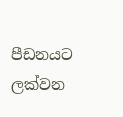පීඩනයට ලක්වන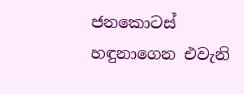ජනකොටස් හඳුනාගෙන එවැනි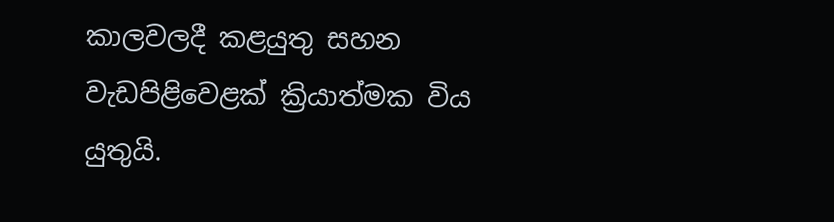කාලවලදී කළයුතු සහන වැඩපිළිවෙළක් ක්‍රියාත්මක විය යුතුයි.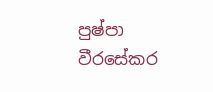පුෂ්පා වීරසේකර